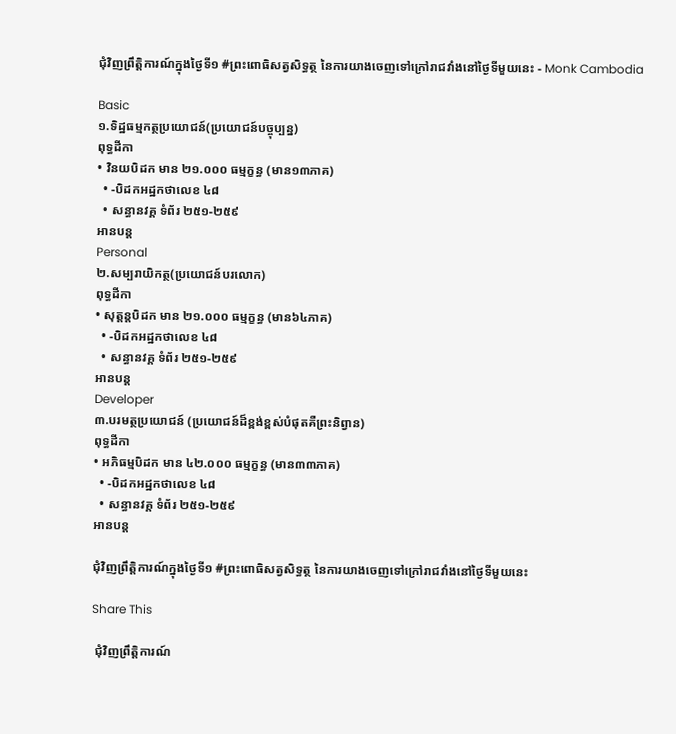ជុំវិញព្រឹត្តិការណ៍ក្នុងថ្ងៃទី១ #ព្រះពោធិសត្វសិទ្ធត្ថ នៃការយាងចេញទៅក្រៅរាជវាំងនៅថ្ងៃទីមួយនេះ - Monk Cambodia

Basic
១.ទិដ្ឋធម្មកត្ថប្រយោជន៍(ប្រយោជន៍បច្ចុប្បន្ន)
ពុទ្ធដីកា
• វិនយបិដក មាន ២១.០០០ ធម្មក្ខន្ធ (មាន១៣ភាគ)
  • -បិដកអដ្ឋកថាលេខ ៤៨
  • សន្ធានវគ្គ ទំព័រ ២៥១-២៥៩
អានបន្ត
Personal
២.សម្បរាយិកត្ថ(ប្រយោជន៍បរលោក)
ពុទ្ធដីកា
• សុត្តន្តបិដក មាន ២១.០០០ ធម្មក្ខន្ធ (មាន៦៤ភាគ)
  • -បិដកអដ្ឋកថាលេខ ៤៨
  • សន្ធានវគ្គ ទំព័រ ២៥១-២៥៩
អានបន្ត
Developer
៣.បរមត្ថប្រយោជន៍ (ប្រយោជន៍ដ៏ខ្ពង់ខ្ពស់បំផុតគឺព្រះនិព្វាន)
ពុទ្ធដីកា
• អភិធម្មបិដក មាន ៤២.០០០ ធម្មក្ខន្ធ (មាន៣៣ភាគ)
  • -បិដកអដ្ឋកថាលេខ ៤៨
  • សន្ធានវគ្គ ទំព័រ ២៥១-២៥៩
អានបន្ត

ជុំវិញព្រឹត្តិការណ៍ក្នុងថ្ងៃទី១ #ព្រះពោធិសត្វសិទ្ធត្ថ នៃការយាងចេញទៅក្រៅរាជវាំងនៅថ្ងៃទីមួយនេះ

Share This

 ជុំវិញព្រឹត្តិការណ៍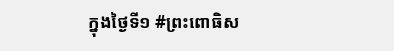ក្នុងថ្ងៃទី១ #ព្រះពោធិស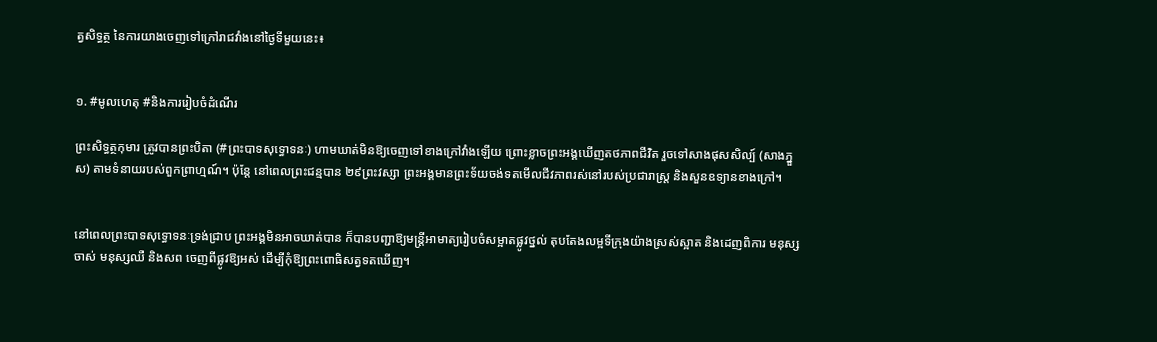ត្វសិទ្ធត្ថ នៃការយាងចេញទៅក្រៅរាជវាំងនៅថ្ងៃទីមួយនេះ៖


១. #មូលហេតុ #និងការរៀបចំដំណើរ

ព្រះសិទ្ធត្ថកុមារ ត្រូវបានព្រះបិតា (#ព្រះបាទសុទ្ធោទនៈ) ហាមឃាត់មិនឱ្យចេញទៅខាងក្រៅវាំងឡើយ ព្រោះខ្លាចព្រះអង្គឃើញតថភាពជីវិត រួចទៅសាងផុសសិល្ប៍ (សាងភ្នួស) តាមទំនាយរបស់ពួកព្រាហ្មណ៍។ ប៉ុន្តែ នៅពេលព្រះជន្មបាន ២៩ព្រះវស្សា ព្រះអង្គមានព្រះទ័យចង់ទតមើលជីវភាពរស់នៅរបស់ប្រជារាស្ត្រ និងសួនឧទ្យានខាងក្រៅ។


នៅពេលព្រះបាទសុទ្ធោទនៈទ្រង់ជ្រាប ព្រះអង្គមិនអាចឃាត់បាន ក៏បានបញ្ជាឱ្យមន្ត្រីអាមាត្យរៀបចំសម្អាតផ្លូវថ្នល់ តុបតែងលម្អទីក្រុងយ៉ាងស្រស់ស្អាត និងដេញពិការ មនុស្សចាស់ មនុស្សឈឺ និងសព ចេញពីផ្លូវឱ្យអស់ ដើម្បីកុំឱ្យព្រះពោធិសត្វទតឃើញ។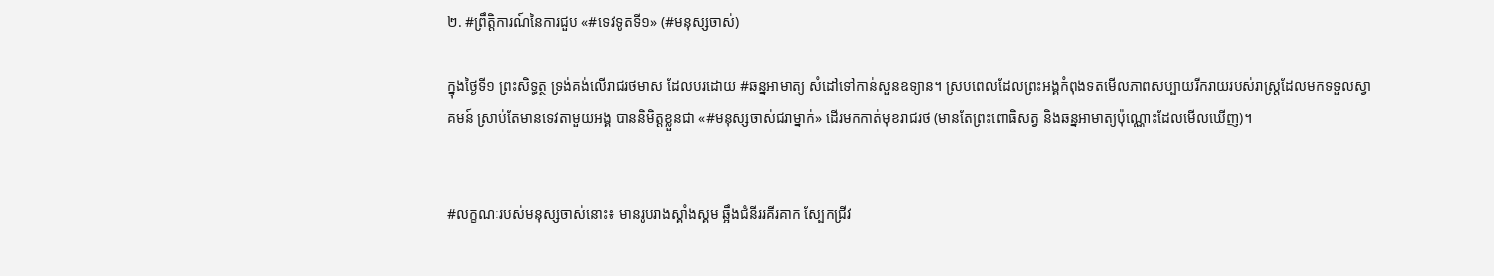២. #ព្រឹត្តិការណ៍នៃការជួប «#ទេវទូតទី១» (#មនុស្សចាស់)

ក្នុងថ្ងៃទី១ ព្រះសិទ្ធត្ថ ទ្រង់គង់លើរាជរថមាស ដែលបរដោយ #ឆន្នអាមាត្យ សំដៅទៅកាន់សួនឧទ្យាន។ ស្របពេលដែលព្រះអង្គកំពុងទតមើលភាពសប្បាយរីករាយរបស់រាស្ត្រដែលមកទទួលស្វាគមន៍ ស្រាប់តែមានទេវតាមួយអង្គ បាននិមិត្តខ្លួនជា «#មនុស្សចាស់ជរាម្នាក់» ដើរមកកាត់មុខរាជរថ (មានតែព្រះពោធិសត្វ និងឆន្នអាមាត្យប៉ុណ្ណោះដែលមើលឃើញ)។


#លក្ខណៈរបស់មនុស្សចាស់នោះ៖ មានរូបរាងស្គាំងស្គម ឆ្អឹងជំនីររគីរគាក ស្បែកជ្រីវ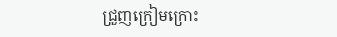ជ្រួញក្រៀមក្រោះ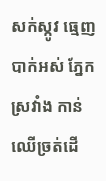សក់ស្កូវ ធ្មេញបាក់អស់ ភ្នែកស្រវាំង កាន់ឈើច្រត់ដើ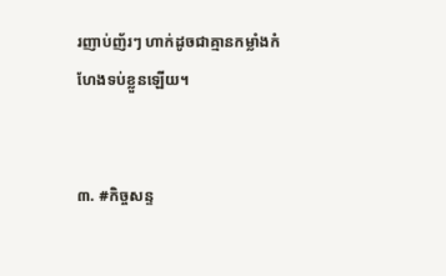រញាប់ញ័រៗ ហាក់ដូចជាគ្មានកម្លាំងកំហែងទប់ខ្លួនឡើយ។


៣. #កិច្ចសន្ទ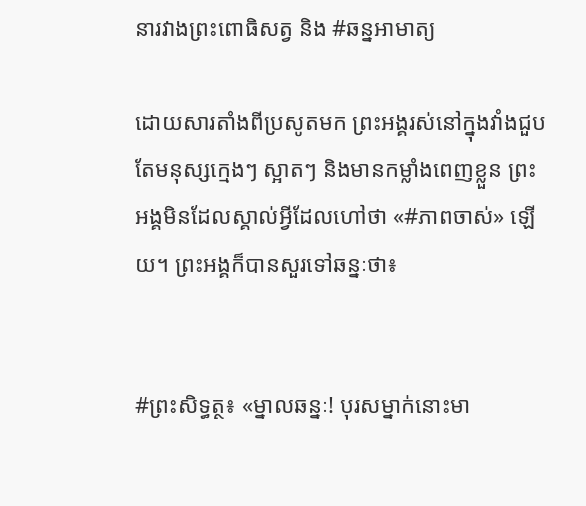នារវាងព្រះពោធិសត្វ និង #ឆន្នអាមាត្យ

ដោយសារតាំងពីប្រសូតមក ព្រះអង្គរស់នៅក្នុងវាំងជួបតែមនុស្សក្មេងៗ ស្អាតៗ និងមានកម្លាំងពេញខ្លួន ព្រះអង្គមិនដែលស្គាល់អ្វីដែលហៅថា «#ភាពចាស់» ឡើយ។ ព្រះអង្គក៏បានសួរទៅឆន្នៈថា៖


#ព្រះសិទ្ធត្ថ៖ «ម្នាលឆន្នៈ! បុរសម្នាក់នោះមា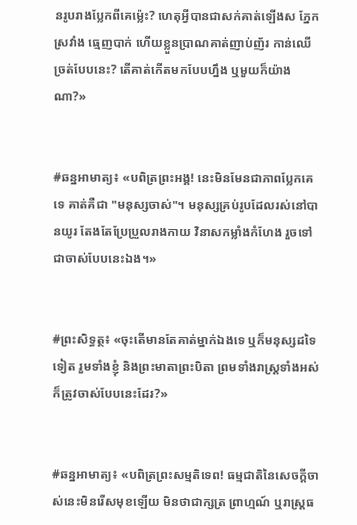នរូបរាងប្លែកពីគេម្ល៉េះ? ហេតុអ្វីបានជាសក់គាត់ឡើងស ភ្នែកស្រវាំង ធ្មេញបាក់ ហើយខ្លួនប្រាណគាត់ញាប់ញ័រ កាន់ឈើច្រត់បែបនេះ? តើគាត់កើតមកបែបហ្នឹង ឬមួយក៏យ៉ាងណា?»


#ឆន្នអាមាត្យ៖ «បពិត្រព្រះអង្គ! នេះមិនមែនជាភាពប្លែកគេទេ គាត់គឺជា "មនុស្សចាស់"។ មនុស្សគ្រប់រូបដែលរស់នៅបានយូរ តែងតែប្រែប្រួលរាងកាយ វិនាសកម្លាំងកំហែង រួចទៅជាចាស់បែបនេះឯង។»


#ព្រះសិទ្ធត្ថ៖ «ចុះតើមានតែគាត់ម្នាក់ឯងទេ ឬក៏មនុស្សដទៃទៀត រួមទាំងខ្ញុំ និងព្រះមាតាព្រះបិតា ព្រមទាំងរាស្ត្រទាំងអស់ ក៏ត្រូវចាស់បែបនេះដែរ?»


#ឆន្នអាមាត្យ៖ «បពិត្រព្រះសម្មតិទេព! ធម្មជាតិនៃសេចក្តីចាស់នេះមិនរើសមុខឡើយ មិនថាជាក្សត្រ ព្រាហ្មណ៍ ឬរាស្ត្រធ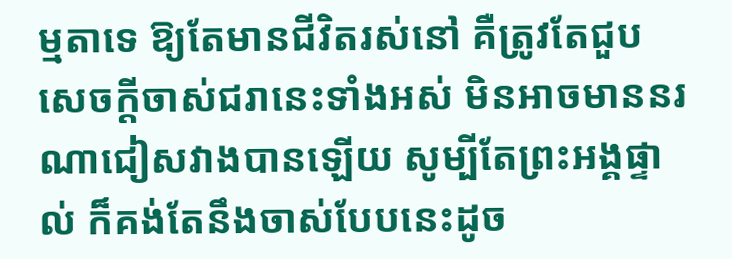ម្មតាទេ ឱ្យតែមានជីវិតរស់នៅ គឺត្រូវតែជួបសេចក្តីចាស់ជរានេះទាំងអស់ មិនអាចមាននរណាជៀសវាងបានឡើយ សូម្បីតែព្រះអង្គផ្ទាល់ ក៏គង់តែនឹងចាស់បែបនេះដូច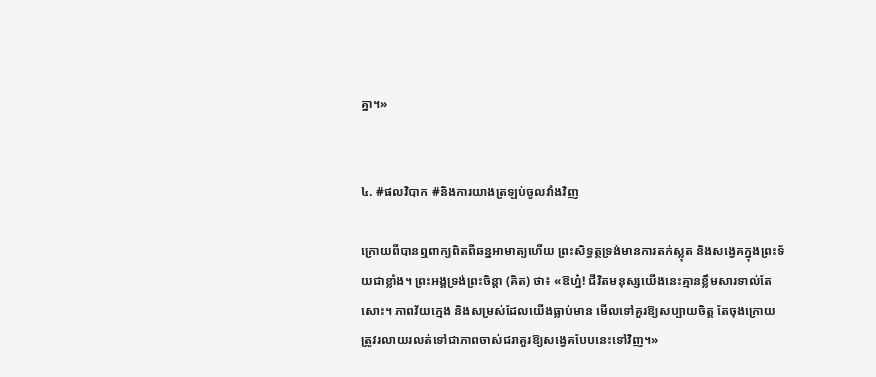គ្នា។»


៤. #ផលវិបាក #និងការយាងត្រឡប់ចូលវាំងវិញ

ក្រោយពីបានឮពាក្យពិតពីឆន្នអាមាត្យហើយ ព្រះសិទ្ធត្ថទ្រង់មានការតក់ស្លុត និងសង្វេគក្នុងព្រះទ័យជាខ្លាំង។ ព្រះអង្គទ្រង់ព្រះចិន្តា (គិត) ថា៖ «ឱហ្ន៎! ជីវិតមនុស្សយើងនេះគ្មានខ្លឹមសារទាល់តែសោះ។ ភាពវ័យក្មេង និងសម្រស់ដែលយើងធ្លាប់មាន មើលទៅគួរឱ្យសប្បាយចិត្ត តែចុងក្រោយត្រូវរលាយរលត់ទៅជាភាពចាស់ជរាគួរឱ្យសង្វេគបែបនេះទៅវិញ។»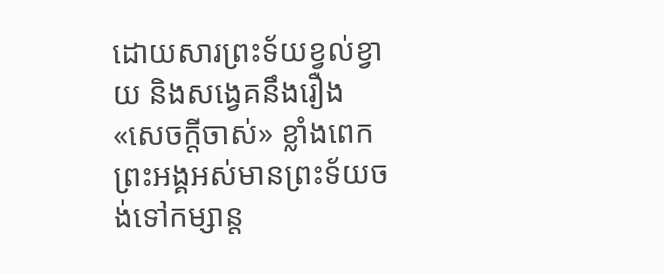ដោយសារព្រះទ័យខ្វល់ខ្វាយ និងសង្វេគនឹងរឿង «សេចក្តីចាស់» ខ្លាំងពេក ព្រះអង្គអស់មានព្រះទ័យចង់ទៅកម្សាន្ត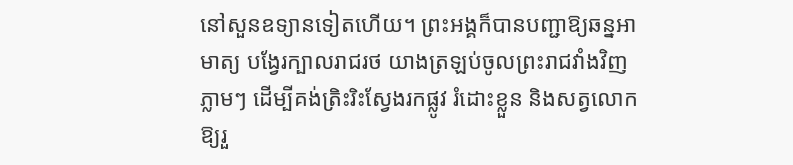នៅសួនឧទ្យានទៀតហើយ។ ព្រះអង្គក៏បានបញ្ជាឱ្យឆន្នអាមាត្យ បង្វែរក្បាលរាជរថ យាងត្រឡប់ចូលព្រះរាជវាំងវិញភ្លាមៗ ដើម្បីគង់ត្រិះរិះស្វែងរកផ្លូវ រំដោះខ្លួន និងសត្វលោកឱ្យរួ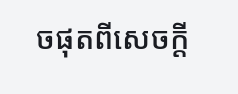ចផុតពីសេចក្តី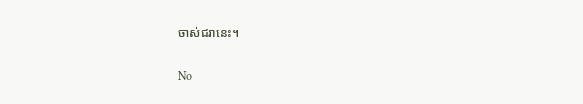ចាស់ជរានេះ។

No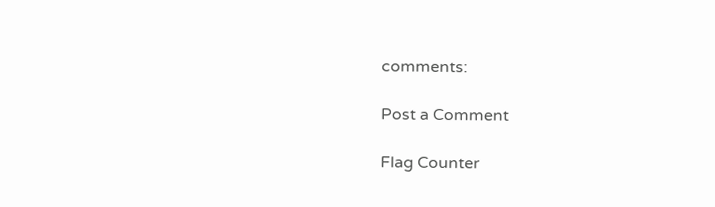comments:

Post a Comment

Flag Counter